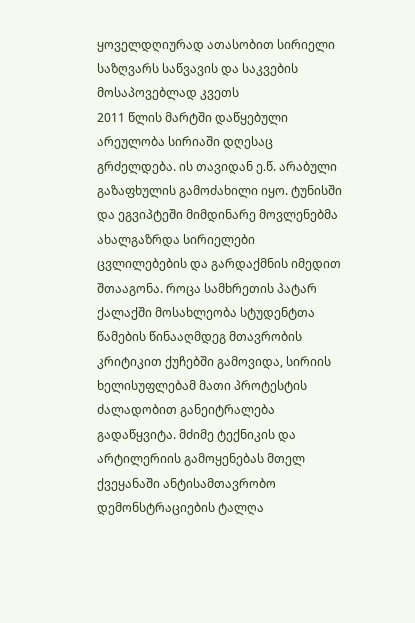ყოველდღიურად ათასობით სირიელი საზღვარს საწვავის და საკვების მოსაპოვებლად კვეთს
2011 წლის მარტში დაწყებული არეულობა სირიაში დღესაც გრძელდება. ის თავიდან ე.წ. არაბული გაზაფხულის გამოძახილი იყო. ტუნისში და ეგვიპტეში მიმდინარე მოვლენებმა ახალგაზრდა სირიელები ცვლილებების და გარდაქმნის იმედით შთააგონა. როცა სამხრეთის პატარ ქალაქში მოსახლეობა სტუდენტთა წამების წინააღმდეგ მთავრობის კრიტიკით ქუჩებში გამოვიდა, სირიის ხელისუფლებამ მათი პროტესტის ძალადობით განეიტრალება გადაწყვიტა. მძიმე ტექნიკის და არტილერიის გამოყენებას მთელ ქვეყანაში ანტისამთავრობო დემონსტრაციების ტალღა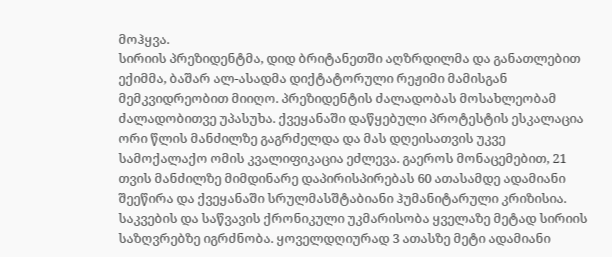მოჰყვა.
სირიის პრეზიდენტმა, დიდ ბრიტანეთში აღზრდილმა და განათლებით ექიმმა, ბაშარ ალ-ასადმა დიქტატორული რეჟიმი მამისგან მემკვიდრეობით მიიღო. პრეზიდენტის ძალადობას მოსახლეობამ ძალადობითვე უპასუხა. ქვეყანაში დაწყებული პროტესტის ესკალაცია ორი წლის მანძილზე გაგრძელდა და მას დღეისათვის უკვე სამოქალაქო ომის კვალიფიკაცია ეძლევა. გაეროს მონაცემებით, 21 თვის მანძილზე მიმდინარე დაპირისპირებას 60 ათასამდე ადამიანი შეეწირა და ქვეყანაში სრულმასშტაბიანი ჰუმანიტარული კრიზისია.
საკვების და საწვავის ქრონიკული უკმარისობა ყველაზე მეტად სირიის საზღვრებზე იგრძნობა. ყოველდღიურად 3 ათასზე მეტი ადამიანი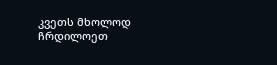კვეთს მხოლოდ ჩრდილოეთ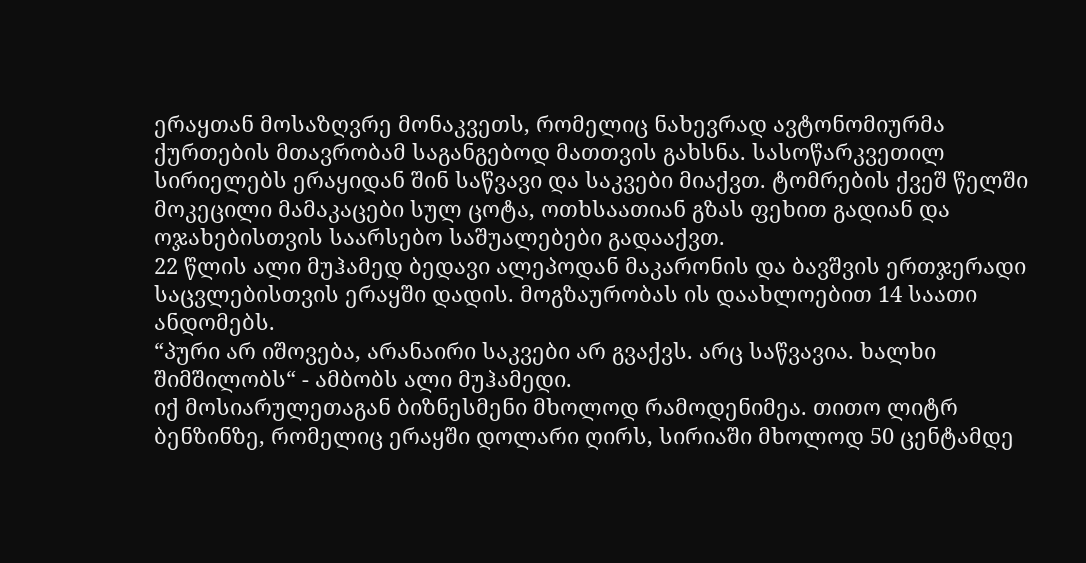ერაყთან მოსაზღვრე მონაკვეთს, რომელიც ნახევრად ავტონომიურმა ქურთების მთავრობამ საგანგებოდ მათთვის გახსნა. სასოწარკვეთილ სირიელებს ერაყიდან შინ საწვავი და საკვები მიაქვთ. ტომრების ქვეშ წელში მოკეცილი მამაკაცები სულ ცოტა, ოთხსაათიან გზას ფეხით გადიან და ოჯახებისთვის საარსებო საშუალებები გადააქვთ.
22 წლის ალი მუჰამედ ბედავი ალეპოდან მაკარონის და ბავშვის ერთჯერადი საცვლებისთვის ერაყში დადის. მოგზაურობას ის დაახლოებით 14 საათი ანდომებს.
“პური არ იშოვება, არანაირი საკვები არ გვაქვს. არც საწვავია. ხალხი შიმშილობს“ - ამბობს ალი მუჰამედი.
იქ მოსიარულეთაგან ბიზნესმენი მხოლოდ რამოდენიმეა. თითო ლიტრ ბენზინზე, რომელიც ერაყში დოლარი ღირს, სირიაში მხოლოდ 50 ცენტამდე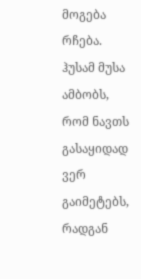მოგება რჩება.
ჰუსამ მუსა ამბობს, რომ ნავთს გასაყიდად ვერ გაიმეტებს, რადგან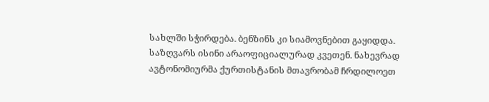სახლში სჭირდება. ბენზინს კი სიამოვნებით გაყიდდა.
საზღვარს ისინი არაოფიციალურად კვეთენ. ნახევრად ავტონომიურმა ქურთისტანის მთავრობამ ჩრდილოეთ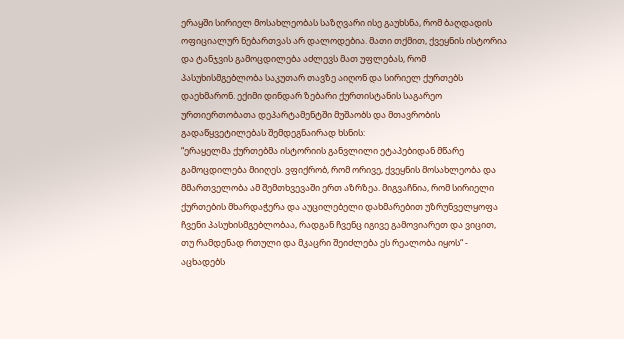ერაყში სირიელ მოსახლეობას საზღვარი ისე გაუხსნა, რომ ბაღდადის ოფიციალურ ნებართვას არ დალოდებია. მათი თქმით, ქვეყნის ისტორია და ტანჯვის გამოცდილება აძლევს მათ უფლებას, რომ პასუხისმგებლობა საკუთარ თავზე აიღონ და სირიელ ქურთებს დაეხმარონ. ექიმი დინდარ ზებარი ქურთისტანის საგარეო ურთიერთობათა დეპარტამენტში მუშაობს და მთავრობის გადაწყვეტილებას შემდეგნაირად ხსნის:
“ერაყელმა ქურთებმა ისტორიის განვლილი ეტაპებიდან მწარე გამოცდილება მიიღეს. ვფიქრობ, რომ ორივე, ქვეყნის მოსახლეობა და მმართველობა ამ შემთხვევაში ერთ აზრზეა. მიგვაჩნია, რომ სირიელი ქურთების მხარდაჭერა და აუცილებელი დახმარებით უზრუნველყოფა ჩვენი პასუხისმგებლობაა, რადგან ჩვენც იგივე გამოვიარეთ და ვიცით, თუ რამდენად რთული და მკაცრი შეიძლება ეს რეალობა იყოს“ - აცხადებს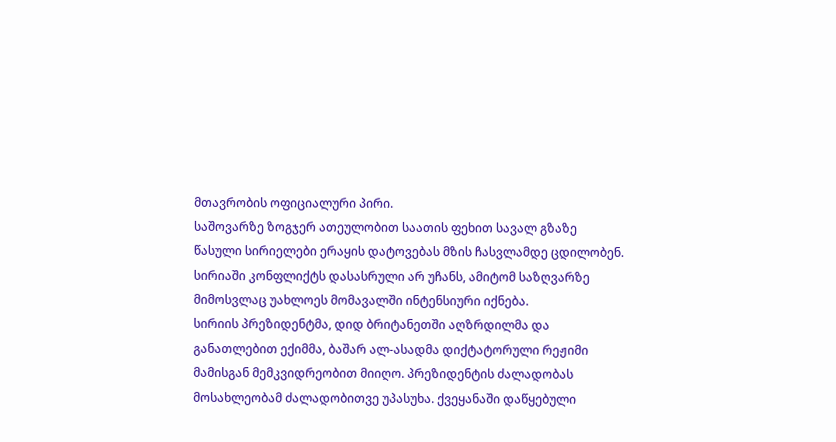მთავრობის ოფიციალური პირი.
საშოვარზე ზოგჯერ ათეულობით საათის ფეხით სავალ გზაზე წასული სირიელები ერაყის დატოვებას მზის ჩასვლამდე ცდილობენ. სირიაში კონფლიქტს დასასრული არ უჩანს, ამიტომ საზღვარზე მიმოსვლაც უახლოეს მომავალში ინტენსიური იქნება.
სირიის პრეზიდენტმა, დიდ ბრიტანეთში აღზრდილმა და განათლებით ექიმმა, ბაშარ ალ-ასადმა დიქტატორული რეჟიმი მამისგან მემკვიდრეობით მიიღო. პრეზიდენტის ძალადობას მოსახლეობამ ძალადობითვე უპასუხა. ქვეყანაში დაწყებული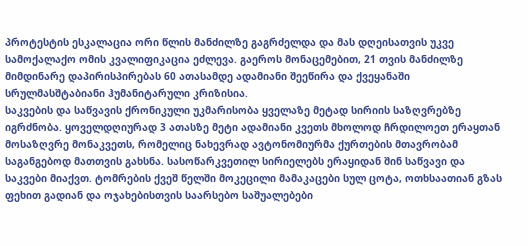პროტესტის ესკალაცია ორი წლის მანძილზე გაგრძელდა და მას დღეისათვის უკვე სამოქალაქო ომის კვალიფიკაცია ეძლევა. გაეროს მონაცემებით, 21 თვის მანძილზე მიმდინარე დაპირისპირებას 60 ათასამდე ადამიანი შეეწირა და ქვეყანაში სრულმასშტაბიანი ჰუმანიტარული კრიზისია.
საკვების და საწვავის ქრონიკული უკმარისობა ყველაზე მეტად სირიის საზღვრებზე იგრძნობა. ყოველდღიურად 3 ათასზე მეტი ადამიანი კვეთს მხოლოდ ჩრდილოეთ ერაყთან მოსაზღვრე მონაკვეთს, რომელიც ნახევრად ავტონომიურმა ქურთების მთავრობამ საგანგებოდ მათთვის გახსნა. სასოწარკვეთილ სირიელებს ერაყიდან შინ საწვავი და საკვები მიაქვთ. ტომრების ქვეშ წელში მოკეცილი მამაკაცები სულ ცოტა, ოთხსაათიან გზას ფეხით გადიან და ოჯახებისთვის საარსებო საშუალებები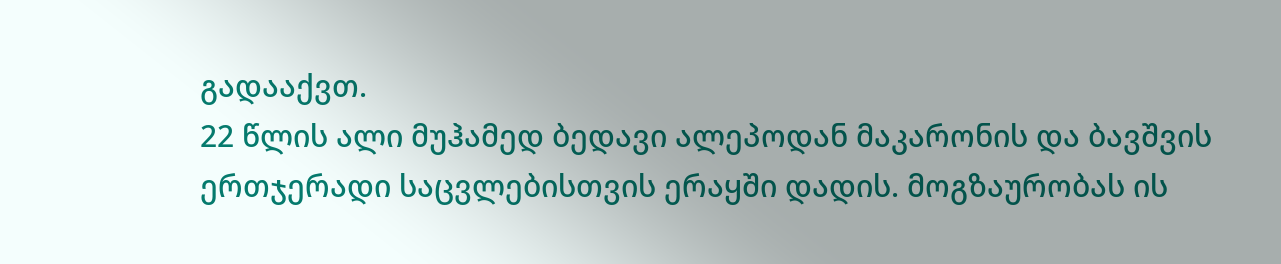გადააქვთ.
22 წლის ალი მუჰამედ ბედავი ალეპოდან მაკარონის და ბავშვის ერთჯერადი საცვლებისთვის ერაყში დადის. მოგზაურობას ის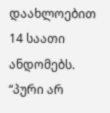დაახლოებით 14 საათი ანდომებს.
“პური არ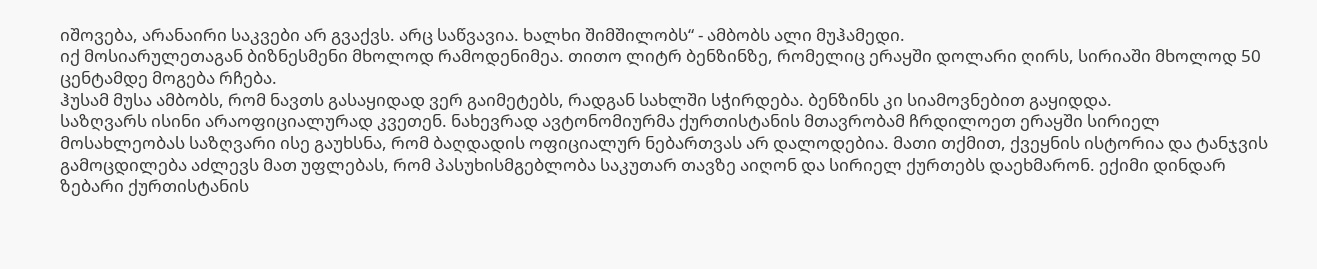იშოვება, არანაირი საკვები არ გვაქვს. არც საწვავია. ხალხი შიმშილობს“ - ამბობს ალი მუჰამედი.
იქ მოსიარულეთაგან ბიზნესმენი მხოლოდ რამოდენიმეა. თითო ლიტრ ბენზინზე, რომელიც ერაყში დოლარი ღირს, სირიაში მხოლოდ 50 ცენტამდე მოგება რჩება.
ჰუსამ მუსა ამბობს, რომ ნავთს გასაყიდად ვერ გაიმეტებს, რადგან სახლში სჭირდება. ბენზინს კი სიამოვნებით გაყიდდა.
საზღვარს ისინი არაოფიციალურად კვეთენ. ნახევრად ავტონომიურმა ქურთისტანის მთავრობამ ჩრდილოეთ ერაყში სირიელ მოსახლეობას საზღვარი ისე გაუხსნა, რომ ბაღდადის ოფიციალურ ნებართვას არ დალოდებია. მათი თქმით, ქვეყნის ისტორია და ტანჯვის გამოცდილება აძლევს მათ უფლებას, რომ პასუხისმგებლობა საკუთარ თავზე აიღონ და სირიელ ქურთებს დაეხმარონ. ექიმი დინდარ ზებარი ქურთისტანის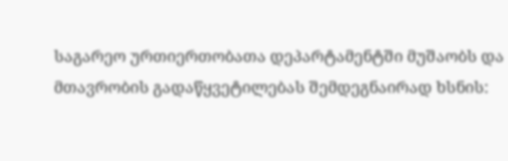საგარეო ურთიერთობათა დეპარტამენტში მუშაობს და მთავრობის გადაწყვეტილებას შემდეგნაირად ხსნის: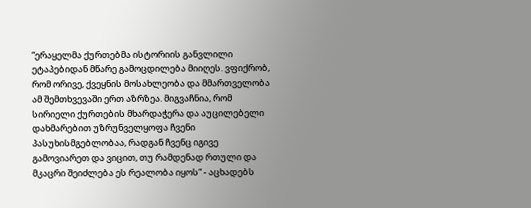“ერაყელმა ქურთებმა ისტორიის განვლილი ეტაპებიდან მწარე გამოცდილება მიიღეს. ვფიქრობ, რომ ორივე, ქვეყნის მოსახლეობა და მმართველობა ამ შემთხვევაში ერთ აზრზეა. მიგვაჩნია, რომ სირიელი ქურთების მხარდაჭერა და აუცილებელი დახმარებით უზრუნველყოფა ჩვენი პასუხისმგებლობაა, რადგან ჩვენც იგივე გამოვიარეთ და ვიცით, თუ რამდენად რთული და მკაცრი შეიძლება ეს რეალობა იყოს“ - აცხადებს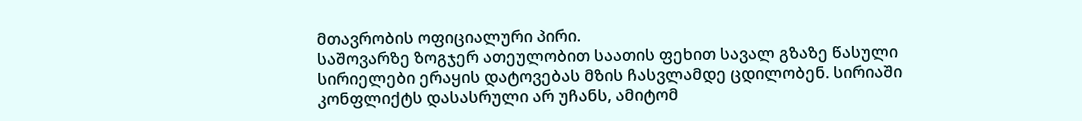მთავრობის ოფიციალური პირი.
საშოვარზე ზოგჯერ ათეულობით საათის ფეხით სავალ გზაზე წასული სირიელები ერაყის დატოვებას მზის ჩასვლამდე ცდილობენ. სირიაში კონფლიქტს დასასრული არ უჩანს, ამიტომ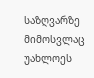საზღვარზე მიმოსვლაც უახლოეს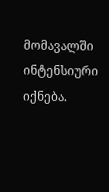მომავალში ინტენსიური იქნება.